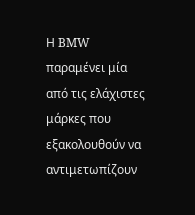Η BMW παραμένει μία από τις ελάχιστες μάρκες που εξακολουθούν να αντιμετωπίζουν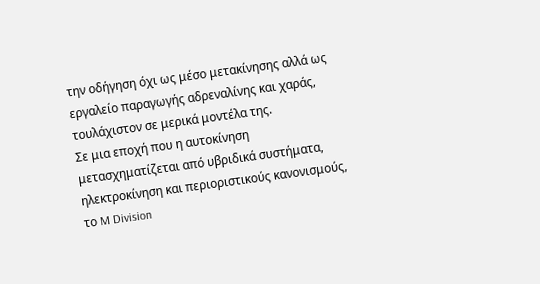την οδήγηση όχι ως μέσο μετακίνησης αλλά ως εργαλείο παραγωγής αδρεναλίνης και χαράς, τουλάχιστον σε μερικά μοντέλα της.
Σε μια εποχή που η αυτοκίνηση μετασχηματίζεται από υβριδικά συστήματα, ηλεκτροκίνηση και περιοριστικούς κανονισμούς, το M Division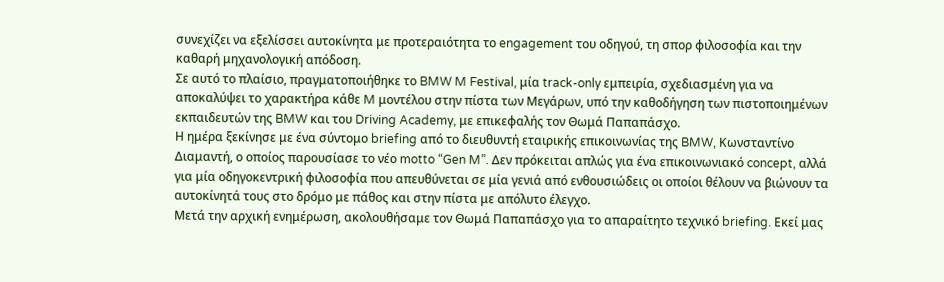συνεχίζει να εξελίσσει αυτοκίνητα με προτεραιότητα το engagement του οδηγού, τη σπορ φιλοσοφία και την καθαρή μηχανολογική απόδοση.
Σε αυτό το πλαίσιο, πραγματοποιήθηκε το BMW M Festival, μία track-only εμπειρία, σχεδιασμένη για να αποκαλύψει το χαρακτήρα κάθε M μοντέλου στην πίστα των Μεγάρων, υπό την καθοδήγηση των πιστοποιημένων εκπαιδευτών της BMW και του Driving Academy, με επικεφαλής τον Θωμά Παπαπάσχο.
Η ημέρα ξεκίνησε με ένα σύντομο briefing από το διευθυντή εταιρικής επικοινωνίας της BMW, Κωνσταντίνο Διαμαντή, ο οποίος παρουσίασε το νέο motto “Gen M”. Δεν πρόκειται απλώς για ένα επικοινωνιακό concept, αλλά για μία οδηγοκεντρική φιλοσοφία που απευθύνεται σε μία γενιά από ενθουσιώδεις οι οποίοι θέλουν να βιώνουν τα αυτοκίνητά τους στο δρόμο με πάθος και στην πίστα με απόλυτο έλεγχο.
Μετά την αρχική ενημέρωση, ακολουθήσαμε τον Θωμά Παπαπάσχο για το απαραίτητο τεχνικό briefing. Εκεί μας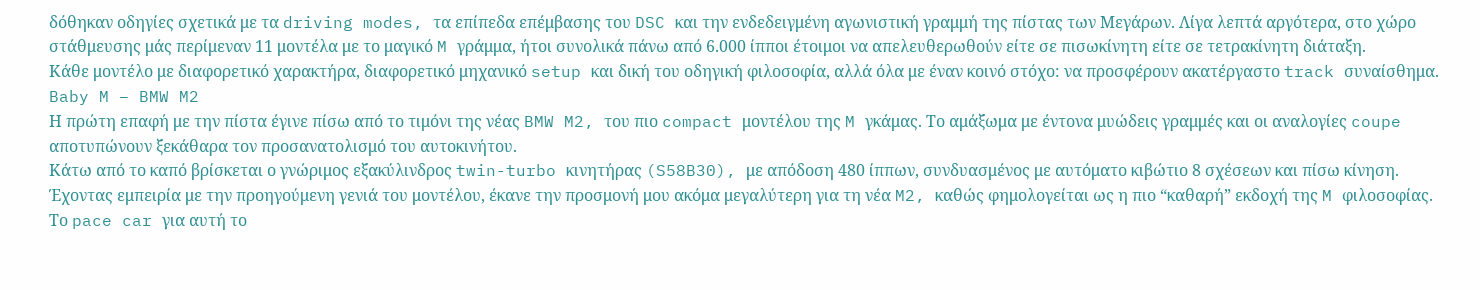δόθηκαν οδηγίες σχετικά με τα driving modes, τα επίπεδα επέμβασης του DSC και την ενδεδειγμένη αγωνιστική γραμμή της πίστας των Μεγάρων. Λίγα λεπτά αργότερα, στο χώρο στάθμευσης μάς περίμεναν 11 μοντέλα με το μαγικό M γράμμα, ήτοι συνολικά πάνω από 6.000 ίπποι έτοιμοι να απελευθερωθούν είτε σε πισωκίνητη είτε σε τετρακίνητη διάταξη.
Κάθε μοντέλο με διαφορετικό χαρακτήρα, διαφορετικό μηχανικό setup και δική του οδηγική φιλοσοφία, αλλά όλα με έναν κοινό στόχο: να προσφέρουν ακατέργαστο track συναίσθημα.
Baby M – BMW M2
Η πρώτη επαφή με την πίστα έγινε πίσω από το τιμόνι της νέας BMW M2, του πιο compact μοντέλου της M γκάμας. Το αμάξωμα με έντονα μυώδεις γραμμές και οι αναλογίες coupe αποτυπώνουν ξεκάθαρα τον προσανατολισμό του αυτοκινήτου.
Κάτω από το καπό βρίσκεται ο γνώριμος εξακύλινδρος twin-turbo κινητήρας (S58B30), με απόδοση 480 ίππων, συνδυασμένος με αυτόματο κιβώτιο 8 σχέσεων και πίσω κίνηση. Έχοντας εμπειρία με την προηγούμενη γενιά του μοντέλου, έκανε την προσμονή μου ακόμα μεγαλύτερη για τη νέα M2, καθώς φημολογείται ως η πιο “καθαρή” εκδοχή της M φιλοσοφίας.
Το pace car για αυτή το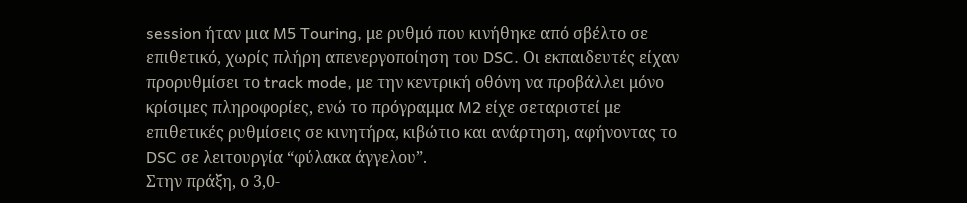session ήταν μια M5 Touring, με ρυθμό που κινήθηκε από σβέλτο σε επιθετικό, χωρίς πλήρη απενεργοποίηση του DSC. Οι εκπαιδευτές είχαν προρυθμίσει το track mode, με την κεντρική οθόνη να προβάλλει μόνο κρίσιμες πληροφορίες, ενώ το πρόγραμμα M2 είχε σεταριστεί με επιθετικές ρυθμίσεις σε κινητήρα, κιβώτιο και ανάρτηση, αφήνοντας το DSC σε λειτουργία “φύλακα άγγελου”.
Στην πράξη, ο 3,0-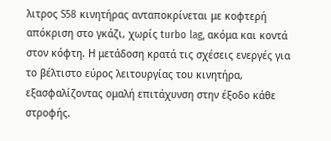λιτρος S58 κινητήρας ανταποκρίνεται με κοφτερή απόκριση στο γκάζι, χωρίς turbo lag, ακόμα και κοντά στον κόφτη. Η μετάδοση κρατά τις σχέσεις ενεργές για το βέλτιστο εύρος λειτουργίας του κινητήρα, εξασφαλίζοντας ομαλή επιτάχυνση στην έξοδο κάθε στροφής.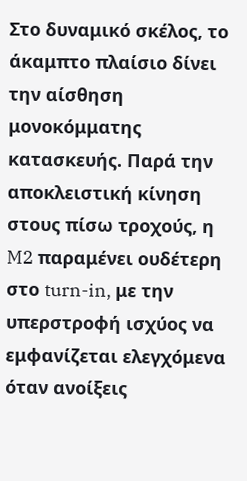Στο δυναμικό σκέλος, το άκαμπτο πλαίσιο δίνει την αίσθηση μονοκόμματης κατασκευής. Παρά την αποκλειστική κίνηση στους πίσω τροχούς, η M2 παραμένει ουδέτερη στο turn-in, με την υπερστροφή ισχύος να εμφανίζεται ελεγχόμενα όταν ανοίξεις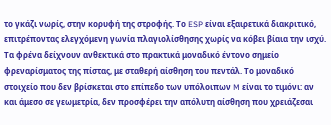το γκάζι νωρίς, στην κορυφή της στροφής. Το ESP είναι εξαιρετικά διακριτικό, επιτρέποντας ελεγχόμενη γωνία πλαγιολίσθησης χωρίς να κόβει βίαια την ισχύ.
Τα φρένα δείχνουν ανθεκτικά στο πρακτικά μοναδικό έντονο σημείο φρεναρίσματος της πίστας, με σταθερή αίσθηση του πεντάλ. Το μοναδικό στοιχείο που δεν βρίσκεται στο επίπεδο των υπόλοιπων M είναι το τιμόνι: αν και άμεσο σε γεωμετρία, δεν προσφέρει την απόλυτη αίσθηση που χρειάζεσαι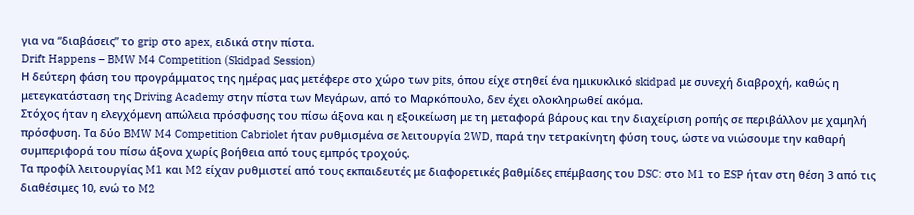για να “διαβάσεις” το grip στο apex, ειδικά στην πίστα.
Drift Happens – BMW M4 Competition (Skidpad Session)
Η δεύτερη φάση του προγράμματος της ημέρας μας μετέφερε στο χώρο των pits, όπου είχε στηθεί ένα ημικυκλικό skidpad με συνεχή διαβροχή, καθώς η μετεγκατάσταση της Driving Academy στην πίστα των Μεγάρων, από το Μαρκόπουλο, δεν έχει ολοκληρωθεί ακόμα.
Στόχος ήταν η ελεγχόμενη απώλεια πρόσφυσης του πίσω άξονα και η εξοικείωση με τη μεταφορά βάρους και την διαχείριση ροπής σε περιβάλλον με χαμηλή πρόσφυση. Τα δύο BMW M4 Competition Cabriolet ήταν ρυθμισμένα σε λειτουργία 2WD, παρά την τετρακίνητη φύση τους, ώστε να νιώσουμε την καθαρή συμπεριφορά του πίσω άξονα χωρίς βοήθεια από τους εμπρός τροχούς.
Τα προφίλ λειτουργίας M1 και M2 είχαν ρυθμιστεί από τους εκπαιδευτές με διαφορετικές βαθμίδες επέμβασης του DSC: στο M1 το ESP ήταν στη θέση 3 από τις διαθέσιμες 10, ενώ το M2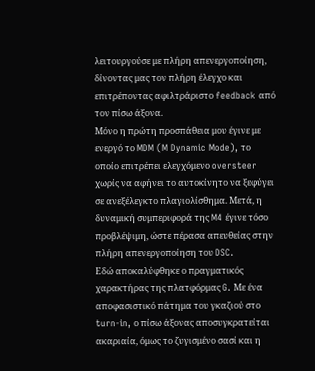λειτουργούσε με πλήρη απενεργοποίηση, δίνοντας μας τον πλήρη έλεγχο και επιτρέποντας αφιλτράριστο feedback από τον πίσω άξονα.
Μόνο η πρώτη προσπάθεια μου έγινε με ενεργό το MDM (M Dynamic Mode), το οποίο επιτρέπει ελεγχόμενο oversteer χωρίς να αφήνει το αυτοκίνητο να ξεφύγει σε ανεξέλεγκτο πλαγιολίσθημα. Μετά, η δυναμική συμπεριφορά της M4 έγινε τόσο προβλέψιμη, ώστε πέρασα απευθείας στην πλήρη απενεργοποίηση του DSC.
Εδώ αποκαλύφθηκε ο πραγματικός χαρακτήρας της πλατφόρμας G. Με ένα αποφασιστικό πάτημα του γκαζιού στο turn-in, ο πίσω άξονας αποσυγκρατείται ακαριαία, όμως το ζυγισμένο σασί και η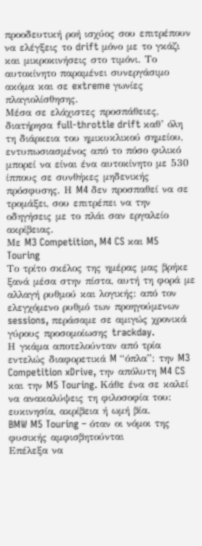προοδευτική ροή ισχύος σου επιτρέπουν να ελέγξεις το drift μόνο με το γκάζι και μικροκινήσεις στο τιμόνι. Το αυτοκίνητο παραμένει συνεργάσιμο ακόμα και σε extreme γωνίες πλαγιολίσθησης.
Μέσα σε ελάχιστες προσπάθειες, διατήρησα full-throttle drift καθ’ όλη τη διάρκεια του ημικυκλικού σημείου, εντυπωσιασμένος από το πόσο φιλικό μπορεί να είναι ένα αυτοκίνητο με 530 ίππους σε συνθήκες μηδενικής πρόσφυσης. Η M4 δεν προσπαθεί να σε τρομάξει, σου επιτρέπει να την οδηγήσεις με το πλάι σαν εργαλείο ακρίβειας.
Με M3 Competition, M4 CS και M5 Touring
Το τρίτο σκέλος της ημέρας μας βρήκε ξανά μέσα στην πίστα, αυτή τη φορά με αλλαγή ρυθμού και λογικής: από τον ελεγχόμενο ρυθμό των προηγούμενων sessions, περάσαμε σε αμιγώς χρονικά γύρους προσομοίωσης trackday.
Η γκάμα αποτελούνταν από τρία εντελώς διαφορετικά M “όπλα”: την M3 Competition xDrive, την απόλυτη M4 CS και την M5 Touring. Κάθε ένα σε καλεί να ανακαλύψεις τη φιλοσοφία του: ευκινησία, ακρίβεια ή ωμή βία.
BMW M5 Touring – όταν οι νόμοι της φυσικής αμφισβητούνται
Επέλεξα να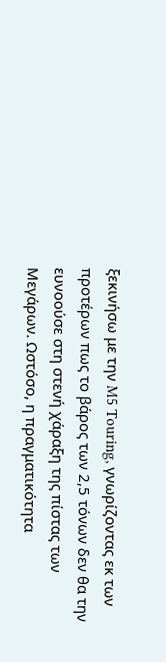ξεκινήσω με την M5 Touring, γνωρίζοντας εκ των προτέρων πως το βάρος των 2,5 τόνων δεν θα την ευνοούσε στη στενή χάραξη της πίστας των Μεγάρων. Ωστόσο, η πραγματικότητα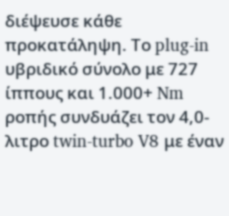διέψευσε κάθε προκατάληψη. Το plug-in υβριδικό σύνολο με 727 ίππους και 1.000+ Nm ροπής συνδυάζει τον 4,0-λιτρο twin-turbo V8 με έναν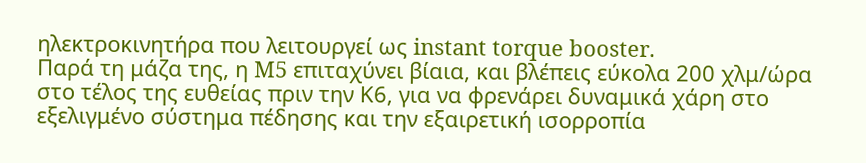ηλεκτροκινητήρα που λειτουργεί ως instant torque booster.
Παρά τη μάζα της, η M5 επιταχύνει βίαια, και βλέπεις εύκολα 200 χλμ/ώρα στο τέλος της ευθείας πριν την Κ6, για να φρενάρει δυναμικά χάρη στο εξελιγμένο σύστημα πέδησης και την εξαιρετική ισορροπία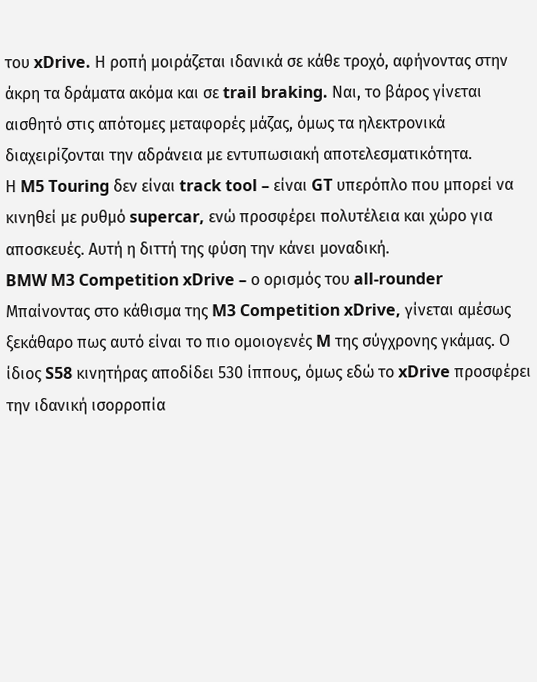του xDrive. Η ροπή μοιράζεται ιδανικά σε κάθε τροχό, αφήνοντας στην άκρη τα δράματα ακόμα και σε trail braking. Ναι, το βάρος γίνεται αισθητό στις απότομες μεταφορές μάζας, όμως τα ηλεκτρονικά διαχειρίζονται την αδράνεια με εντυπωσιακή αποτελεσματικότητα.
Η M5 Touring δεν είναι track tool – είναι GT υπερόπλο που μπορεί να κινηθεί με ρυθμό supercar, ενώ προσφέρει πολυτέλεια και χώρο για αποσκευές. Αυτή η διττή της φύση την κάνει μοναδική.
BMW M3 Competition xDrive – ο ορισμός του all-rounder
Μπαίνοντας στο κάθισμα της M3 Competition xDrive, γίνεται αμέσως ξεκάθαρο πως αυτό είναι το πιο ομοιογενές M της σύγχρονης γκάμας. Ο ίδιος S58 κινητήρας αποδίδει 530 ίππους, όμως εδώ το xDrive προσφέρει την ιδανική ισορροπία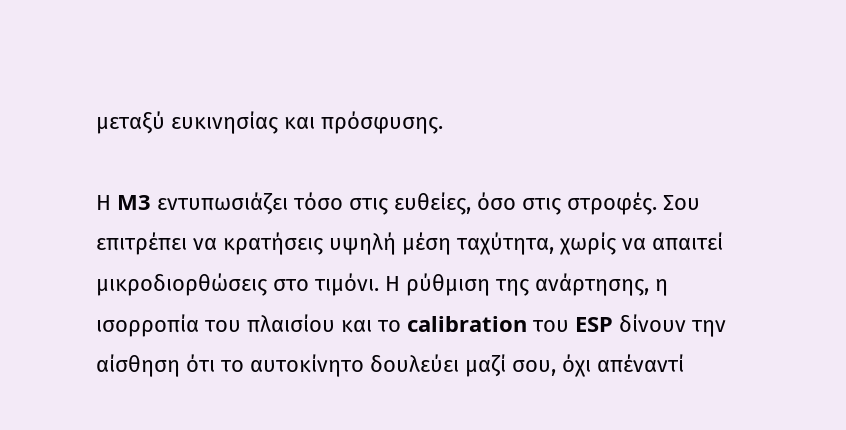μεταξύ ευκινησίας και πρόσφυσης.

Η M3 εντυπωσιάζει τόσο στις ευθείες, όσο στις στροφές. Σου επιτρέπει να κρατήσεις υψηλή μέση ταχύτητα, χωρίς να απαιτεί μικροδιορθώσεις στο τιμόνι. Η ρύθμιση της ανάρτησης, η ισορροπία του πλαισίου και το calibration του ESP δίνουν την αίσθηση ότι το αυτοκίνητο δουλεύει μαζί σου, όχι απέναντί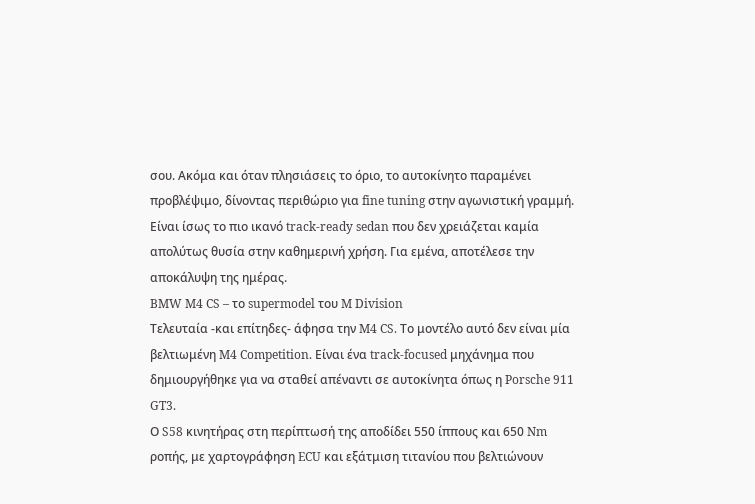σου. Ακόμα και όταν πλησιάσεις το όριο, το αυτοκίνητο παραμένει προβλέψιμο, δίνοντας περιθώριο για fine tuning στην αγωνιστική γραμμή.
Είναι ίσως το πιο ικανό track-ready sedan που δεν χρειάζεται καμία απολύτως θυσία στην καθημερινή χρήση. Για εμένα, αποτέλεσε την αποκάλυψη της ημέρας.
BMW M4 CS – το supermodel του M Division
Τελευταία -και επίτηδες- άφησα την M4 CS. Το μοντέλο αυτό δεν είναι μία βελτιωμένη M4 Competition. Είναι ένα track-focused μηχάνημα που δημιουργήθηκε για να σταθεί απέναντι σε αυτοκίνητα όπως η Porsche 911 GT3.
Ο S58 κινητήρας στη περίπτωσή της αποδίδει 550 ίππους και 650 Nm ροπής, με χαρτογράφηση ECU και εξάτμιση τιτανίου που βελτιώνουν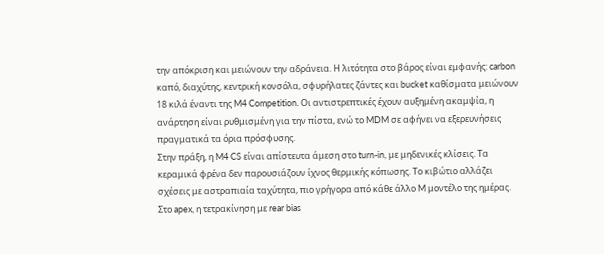την απόκριση και μειώνουν την αδράνεια. Η λιτότητα στο βάρος είναι εμφανής: carbon καπό, διαχύτης, κεντρική κονσόλα, σφυρήλατες ζάντες και bucket καθίσματα μειώνουν 18 κιλά έναντι της M4 Competition. Οι αντιστρεπτικές έχουν αυξημένη ακαμψία, η ανάρτηση είναι ρυθμισμένη για την πίστα, ενώ το MDM σε αφήνει να εξερευνήσεις πραγματικά τα όρια πρόσφυσης.
Στην πράξη, η M4 CS είναι απίστευτα άμεση στο turn-in, με μηδενικές κλίσεις. Τα κεραμικά φρένα δεν παρουσιάζουν ίχνος θερμικής κόπωσης. Το κιβώτιο αλλάζει σχέσεις με αστραπιαία ταχύτητα, πιο γρήγορα από κάθε άλλο M μοντέλο της ημέρας. Στο apex, η τετρακίνηση με rear bias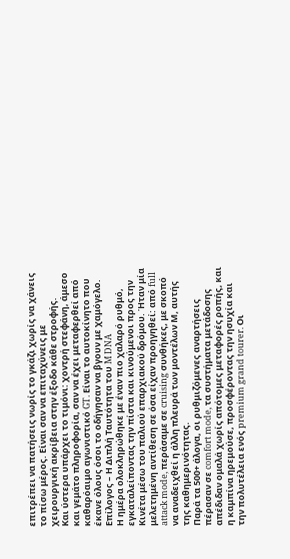επιτρέπει να πατήσεις νωρίς το γκάζι χωρίς να χάνεις το πίσω μέρος. Είναι σαν να επιταχύνεις με χειρουργική ακρίβεια στην έξοδο κάθε στροφής.
Και ύστερα υπάρχει το τιμόνι: χοντρή στεφάνη, άμεσο και γεμάτο πληροφορία, σαν να έχει μεταφερθεί από καθαρόαιμο αγωνιστικό GT. Είναι το αυτοκίνητο που έκανε όλους όσοι το οδήγησαν να βγουν με χαμόγελο.
Επίλογος – Η Διπλή Ταυτότητα του M DNA
Η ημέρα ολοκληρώθηκε με έναν πιο χαλαρό ρυθμό, εγκαταλείποντας την πίστα και κινούμενοι προς την Κινέτα μέσω του παλιού επαρχιακού δρόμου. Ήταν μία μελετημένη αντίθεση σε όσα είχαν προηγηθεί: από full attack mode, περάσαμε σε cruising συνθήκες, με σκοπό να αναδειχθεί η άλλη πλευρά των μοντέλων Μ, αυτής της καθημερινότητας.
Παρά τα 500+ άλογα, οι ρυθμιζόμενες αναρτήσεις πέρασαν σε comfort mode, τα συστήματα μετάδοσης απέδιδαν ομαλά χωρίς απότομες μεταφορές ροπής, και η καμπίνα ηρεμούσε, προσφέροντας την ησυχία και την πολυτέλεια ενός premium grand tourer. Οι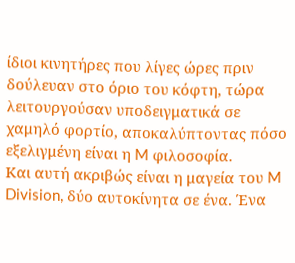ίδιοι κινητήρες που λίγες ώρες πριν δούλευαν στο όριο του κόφτη, τώρα λειτουργούσαν υποδειγματικά σε χαμηλό φορτίο, αποκαλύπτοντας πόσο εξελιγμένη είναι η M φιλοσοφία.
Και αυτή ακριβώς είναι η μαγεία του M Division, δύο αυτοκίνητα σε ένα. Ένα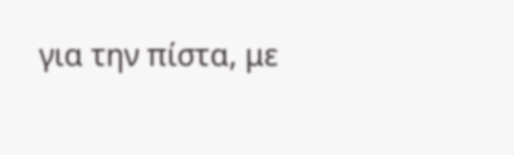για την πίστα, με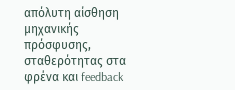απόλυτη αίσθηση μηχανικής πρόσφυσης, σταθερότητας στα φρένα και feedback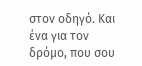στον οδηγό. Και ένα για τον δρόμο, που σου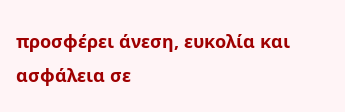προσφέρει άνεση, ευκολία και ασφάλεια σε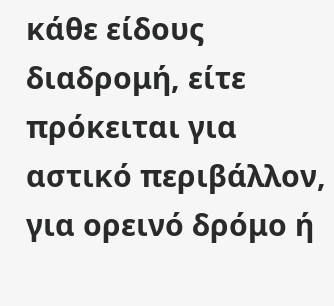κάθε είδους διαδρομή, είτε πρόκειται για αστικό περιβάλλον, για ορεινό δρόμο ή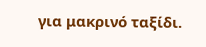για μακρινό ταξίδι.